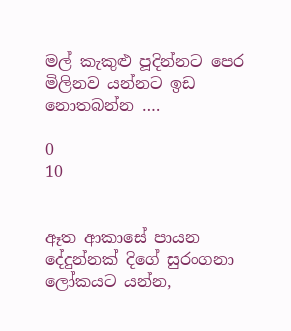මල් කැකුළු පූදින්නට පෙර මිලිනව යන්නට ඉඩ නොතබන්න ….

0
10


ඈත ආකාසේ පායන දේදුන්නක් දිගේ සුරංගනා ලෝකයට යන්න,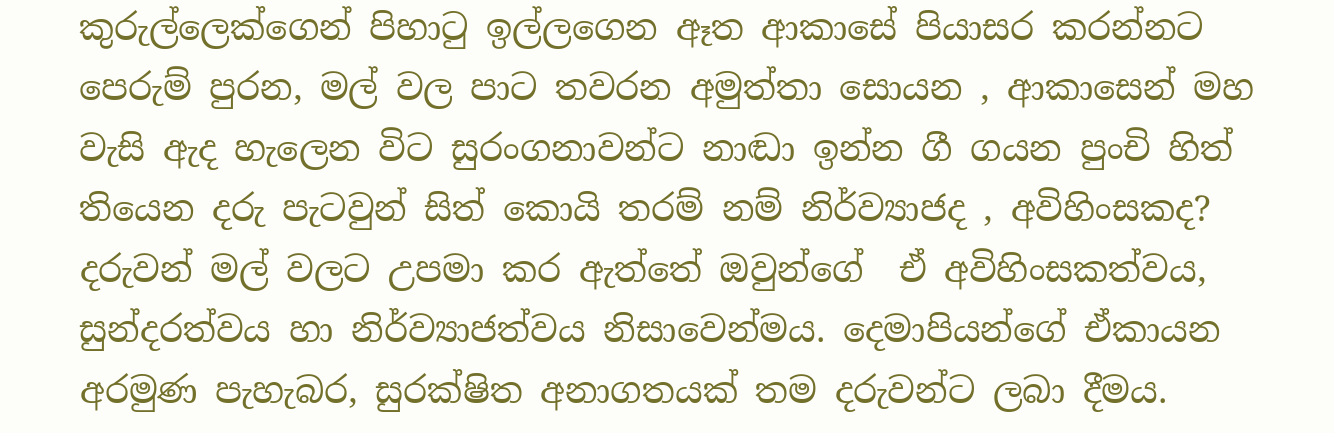කුරුල්ලෙක්ගෙන් පිහාටු ඉල්ලගෙන ඈත ආකාසේ පියාසර කරන්නට පෙරුම් පුරන, මල් වල පාට තවරන අමුත්තා සොයන , ආකාසෙන් මහ වැසි ඇද හැලෙන විට සුරංගනාවන්ට නාඬා ඉන්න ගී ගයන පුංචි හිත් තියෙන දරු පැටවුන් සිත් කොයි තරම් නම් නිර්ව්‍යාජද , අවිහිංසකද? දරුවන් මල් වලට උපමා කර ඇත්තේ ඔවුන්ගේ  ඒ අවිහිංසකත්වය, සුන්දරත්වය හා නිර්ව්‍යාජත්වය නිසාවෙන්මය. දෙමාපියන්ගේ ඒකායන අරමුණ පැහැබර, සුරක්ෂිත අනාගතයක් තම දරුවන්ට ලබා දීමය.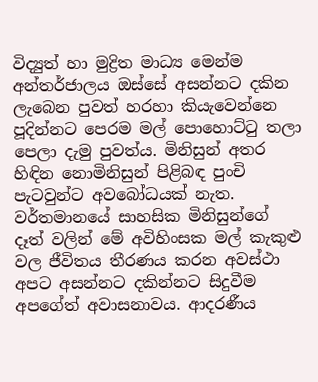විද්‍යුත් හා මුද්‍රිත මාධ්‍ය මෙන්ම  අන්තර්ජාලය ඔස්සේ අසන්නට දකින ලැබෙන පුවත් හරහා කියැවෙන්නෙ පූදින්නට පෙරම මල් පොහොට්ටු තලා පෙලා දැමු පුවත්ය. මිනිසුන් අතර හිඳින නොමිනිසුන් පිළිබඳ පුංචි පැටවුන්ට අවබෝධයක් නැත. වර්තමානයේ සාහසික මිනිසුන්ගේ දෑත් වලින් මේ අවිහිංසක මල් කැකුළු වල ජීවිතය තීරණය කරන අවස්ථා අපට අසන්නට දකින්නට සිදුවීම අපගේත් අවාසනාවය. ආදරණීය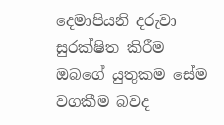දෙමාපියනි දරුවා සුරක්ෂිත කිරීම ඔබගේ යුතුකම සේම වගකීම බවද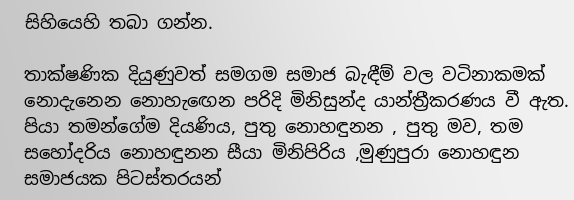සිහියෙහි තබා ගන්න.

තාක්ෂණික දියුණුවත් සමගම සමාජ බැඳීම් වල වටිනාකමක් නොදැනෙන නොහැඟෙන පරිදි මිනිසුන්ද යාන්ත්‍රීකරණය වී ඇත. පියා තමන්ගේම දියණිය, පුතු නොහඳුනන , පුතු මව, තම සහෝදරිය නොහඳුනන සීයා මිනිපිරිය ,මුණුපුරා නොහඳුන සමාජයක පිටස්තරයන්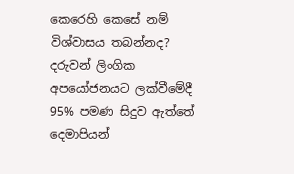කෙරෙහි කෙසේ නම් විශ්වාසය තබන්නද? දරුවන් ලිංගික අපයෝජනයට ලක්වීමේදී 95% පමණ සිදුව ඇත්තේ දෙමාපියන්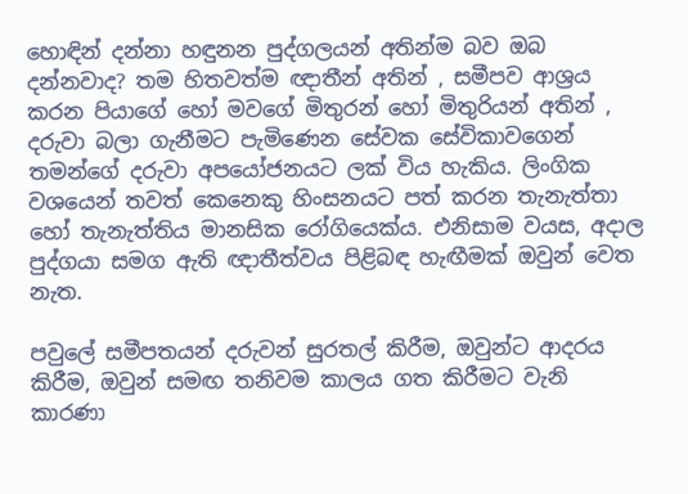හොඳින් දන්නා හඳුනන පුද්ගලයන් අතින්ම බව ඔබ දන්නවාද? තම හිතවත්ම ඥාතීන් අතින් , සමීපව ආශ්‍රය කරන පියාගේ හෝ මවගේ මිතුරන් හෝ මිතුරියන් අතින් , දරුවා බලා ගැනීමට පැමිණෙන සේවක සේවිකාවගෙන් තමන්ගේ දරුවා අපයෝජනයට ලක් විය හැකිය. ලිංගික වශයෙන් තවත් කෙනෙකු හිංසනයට පත් කරන තැනැත්තා හෝ තැනැත්තිය මානසික රෝගියෙක්ය. එනිසාම වයස, අදාල පුද්ගයා සමග ඇති ඥාතීත්වය පිළිබඳ හැඟීමක් ඔවුන් වෙත නැත.

පවුලේ සමීපතයන් දරුවන් සුරතල් කිරීම, ඔවුන්ට ආදරය කිරීම, ඔවුන් සමඟ තනිවම කාලය ගත කිරීමට වැනි කාරණා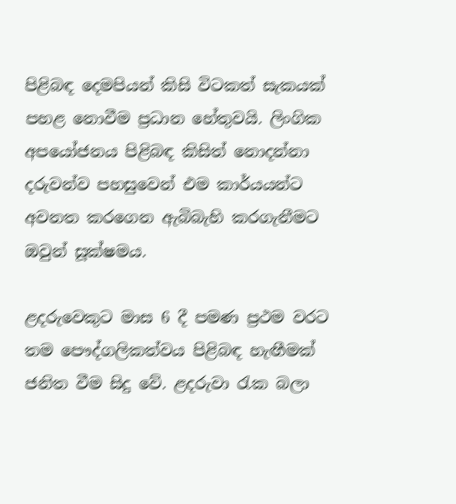පිළිබඳ දෙමපියන් කිසි විටකත් සැකයක් පහළ නොවීම ප්‍රධාන හේතුවයි. ලිංගික අපයෝජනය පිළිබඳ කිසිත් නොදන්නා දරුවන්ව පහසුවෙන් එම කාර්යයන්ට අවනත කරගෙන ඇබිබැහි කරගැනීමට ඔවුන් සූක්ෂමය.

ළදරුවෙකුට මාස 6 දී පමණ ප්‍රථම වරට තම පෞද්ගලිකත්වය පිළිබඳ හැඟීමක් ජනිත වීම සිදු වේ. ළදරුවා රැක බලා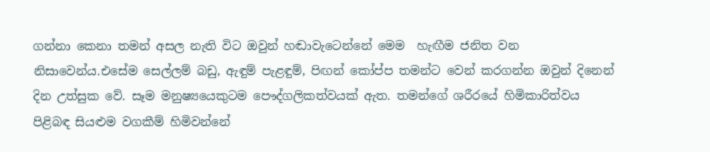ගන්නා කෙනා තමන් අසල නැති විට ඔවුන් හඬාවැටෙන්නේ මෙම  හැඟීම ජනිත වන නිසාවෙන්ය.එසේම සෙල්ලම් බඩු, ඇඳුම් පැළඳුම්, පිඟන් කෝප්ප තමන්ට වෙන් කරගන්න ඔවුන් දිනෙන් දින උත්සුක වේ. සෑම මනුෂ්‍යයෙකුටම පෞද්ගලිකත්වයක් ඇත. තමන්ගේ ශරීරයේ හිමිකාරිත්වය පිළිබඳ සියළුම වගකීම් හිමිවන්නේ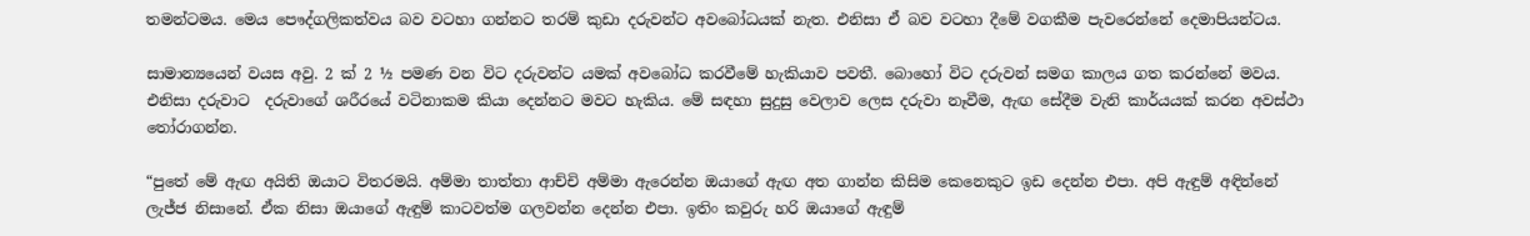තමන්ටමය. මෙය පෞද්ගලිකත්වය බව වටහා ගන්නට තරම් කුඩා දරුවන්ට අවබෝධයක් නැත. එනිසා ඒ බව වටහා දීමේ වගකීම පැවරෙන්නේ දෙමාපියන්ටය.

සාමාන්‍යයෙන් වයස අවු. 2 ක් 2 ½ පමණ වන විට දරුවන්ට යමක් අවබෝධ කරවීමේ හැකියාව පවතී. බොහෝ විට දරුවන් සමග කාලය ගත කරන්නේ මවය. එනිසා දරුවාට  දරුවාගේ ශරීරයේ වටිනාකම කියා දෙන්නට මවට හැකිය. මේ සඳහා සුදුසු වෙලාව ලෙස දරුවා නෑවීම, ඇඟ සේදීම වැනි කාර්යයක් කරන අවස්ථා තෝරාගන්න.

“පුතේ මේ ඇඟ අයිති ඔයාට විතරමයි. අම්මා තාත්තා ආච්චි අම්මා ඇරෙන්න ඔයාගේ ඇඟ අත ගාන්න කිසිම කෙනෙකුට ඉඩ දෙන්න එපා. අපි ඇඳුම් අඳින්නේ ලැජ්ජ නිසානේ. ඒක නිසා ඔයාගේ ඇඳුම් කාටවත්ම ගලවන්න දෙන්න එපා. ඉතිං කවුරු හරි ඔයාගේ ඇඳුම්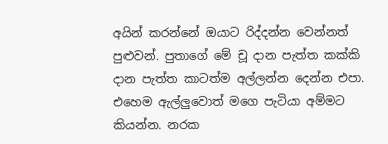අයින් කරන්නේ ඔයාට රිද්දන්න වෙන්නත් පුළුවන්. පුතාගේ මේ චූ දාන පැත්ත කක්කි දාන පැත්ත කාටත්ම අල්ලන්න දෙන්න එපා. එහෙම ඇල්ලුවොත් මගෙ පැටියා අම්මට කියන්න. නරක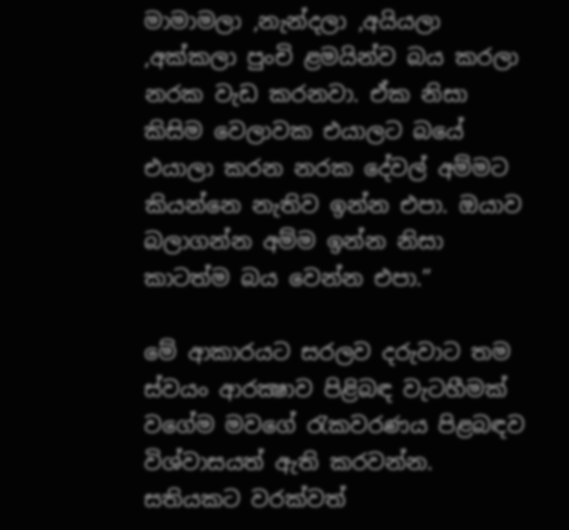මාමාමලා ,නැන්දලා ,අයියලා ,අක්කලා පුංචි ළමයින්ව බය කරලා නරක වැඩ කරනවා. ඒක නිසා කිසිම වෙලාවක එයාලට බයේ එයාලා කරන නරක දේවල් අම්මට කියන්නෙ නැතිව ඉන්න එපා. ඔයාව බලාගන්න අම්ම ඉන්න නිසා කාටත්ම බය වෙන්න එපා.”

මේ ආකාරයට සරලව දරුවාට තම ස්වයං ආරක්‍ෂාව පිළිබඳ වැටහීමක් වගේම මවගේ රැකවරණය පිළබඳව විශ්වාසයත් ඇති කරවන්න. සතියකට වරක්වත්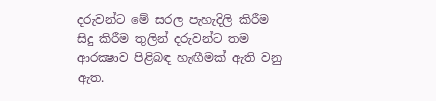දරුවන්ට මේ සරල පැහැදිලි කිරීම සිදු කිරීම තුලින් දරුවන්ට තම ආරක්‍ෂාව පිළිබඳ හැඟීමක් ඇති වනු ඇත.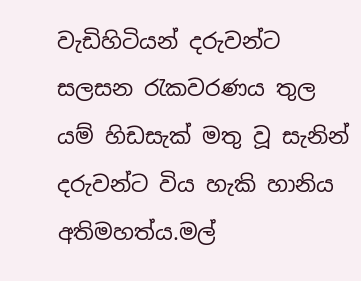වැඩිහිටියන් දරුවන්ට සලසන රැකවරණය තුල යම් හිඩසැක් මතු වූ සැනින් දරුවන්ට විය හැකි හානිය අතිමහත්ය.මල්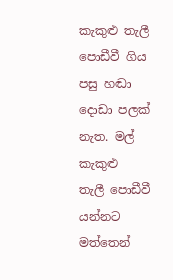කැකුළු තැලී පොඩීවී ගිය පසු හඬා දොඩා පලක් නැත. මල් කැකුළු  තැලී පොඩීවී යන්නට මත්තෙන්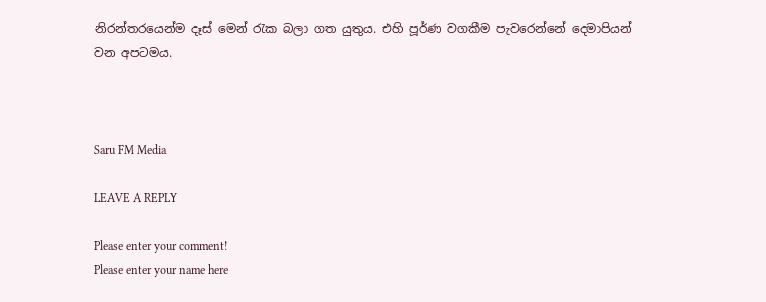නිරන්තරයෙන්ම දෑස් මෙන් රැක බලා ගත යුතුය. එහි පූර්ණ වගකීම පැවරෙන්නේ දෙමාපියන් වන අපටමය.



Saru FM Media

LEAVE A REPLY

Please enter your comment!
Please enter your name here